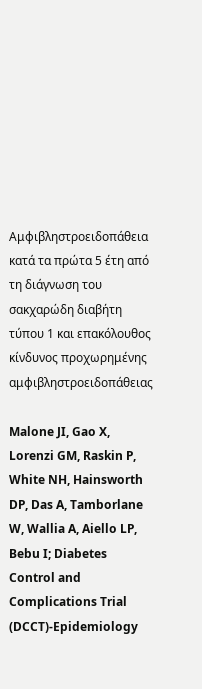Αμφιβληστροειδοπάθεια κατά τα πρώτα 5 έτη από τη διάγνωση του σακχαρώδη διαβήτη τύπου 1 και επακόλουθος κίνδυνος προχωρημένης αμφιβληστροειδοπάθειας

Malone JI, Gao X, Lorenzi GM, Raskin P, White NH, Hainsworth DP, Das A, Tamborlane W, Wallia A, Aiello LP, Bebu I; Diabetes Control and Complications Trial (DCCT)-Epidemiology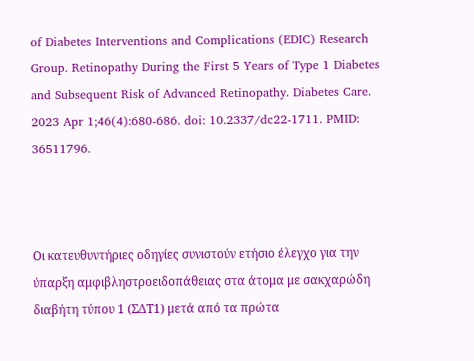of Diabetes Interventions and Complications (EDIC) Research Group. Retinopathy During the First 5 Years of Type 1 Diabetes and Subsequent Risk of Advanced Retinopathy. Diabetes Care. 2023 Apr 1;46(4):680-686. doi: 10.2337/dc22-1711. PMID: 36511796.



Οι κατευθυντήριες οδηγίες συνιστούν ετήσιο έλεγχο για την ύπαρξη αμφιβληστροειδοπάθειας στα άτομα με σακχαρώδη διαβήτη τύπου 1 (ΣΔΤ1) μετά από τα πρώτα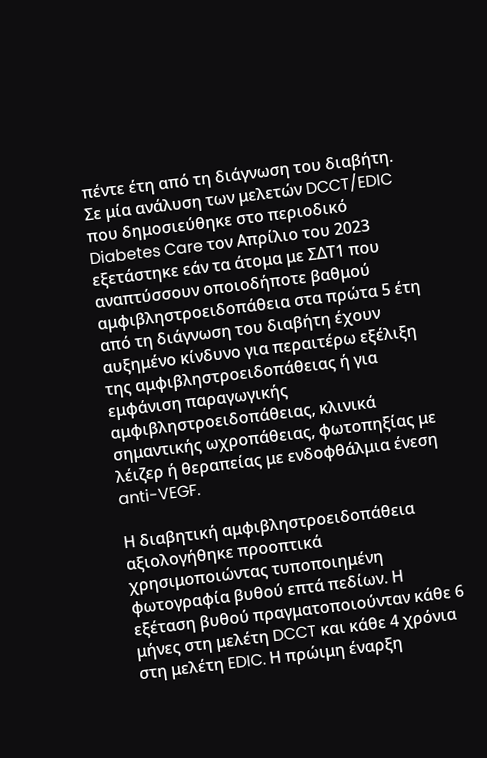πέντε έτη από τη διάγνωση του διαβήτη. Σε μία ανάλυση των μελετών DCCT/EDIC που δημοσιεύθηκε στο περιοδικό Diabetes Care τον Απρίλιο του 2023 εξετάστηκε εάν τα άτομα με ΣΔΤ1 που αναπτύσσουν οποιοδήποτε βαθμού αμφιβληστροειδοπάθεια στα πρώτα 5 έτη από τη διάγνωση του διαβήτη έχουν αυξημένο κίνδυνο για περαιτέρω εξέλιξη της αμφιβληστροειδοπάθειας ή για εμφάνιση παραγωγικής αμφιβληστροειδοπάθειας, κλινικά σημαντικής ωχροπάθειας, φωτοπηξίας με λέιζερ ή θεραπείας με ενδοφθάλμια ένεση anti-VEGF.

Η διαβητική αμφιβληστροειδοπάθεια αξιολογήθηκε προοπτικά χρησιμοποιώντας τυποποιημένη φωτογραφία βυθού επτά πεδίων. Η εξέταση βυθού πραγματοποιούνταν κάθε 6 μήνες στη μελέτη DCCT και κάθε 4 χρόνια στη μελέτη EDIC. Η πρώιμη έναρξη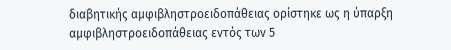διαβητικής αμφιβληστροειδοπάθειας ορίστηκε ως η ύπαρξη αμφιβληστροειδοπάθειας εντός των 5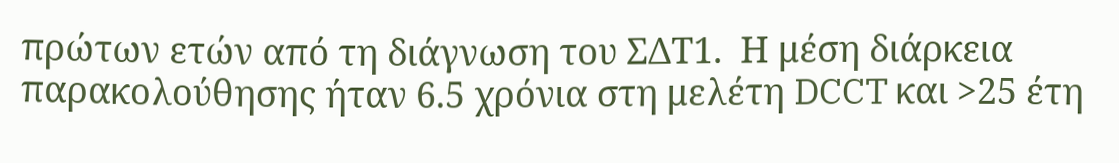πρώτων ετών από τη διάγνωση του ΣΔΤ1.  Η μέση διάρκεια παρακολούθησης ήταν 6.5 χρόνια στη μελέτη DCCT και >25 έτη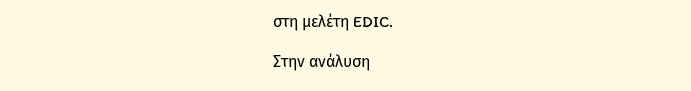στη μελέτη EDIC.

Στην ανάλυση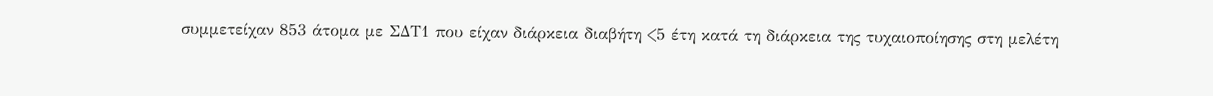συμμετείχαν 853 άτομα με ΣΔΤ1 που είχαν διάρκεια διαβήτη <5 έτη κατά τη διάρκεια της τυχαιοποίησης στη μελέτη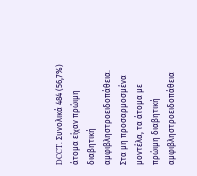DCCT. Συνολικά 484 (56,7%) άτομα είχαν πρώιμη διαβητική αμφιβληστροειδοπάθεια. Στα μη προσαρμοσμένα μοντέλα, τα άτομα με πρώιμη διαβητική αμφιβληστροειδοπάθεια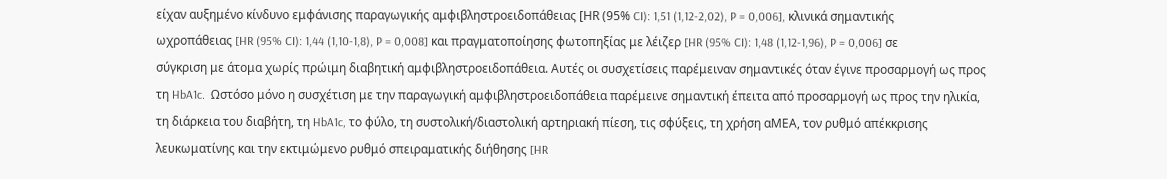είχαν αυξημένο κίνδυνο εμφάνισης παραγωγικής αμφιβληστροειδοπάθειας [ΗR (95% CI): 1,51 (1,12-2,02), P = 0,006], κλινικά σημαντικής ωχροπάθειας [HR (95% CI): 1,44 (1,10-1,8), P = 0,008] και πραγματοποίησης φωτοπηξίας με λέιζερ [HR (95% CI): 1,48 (1,12-1,96), P = 0,006] σε σύγκριση με άτομα χωρίς πρώιμη διαβητική αμφιβληστροειδοπάθεια. Αυτές οι συσχετίσεις παρέμειναν σημαντικές όταν έγινε προσαρμογή ως προς τη HbA1c.  Ωστόσο μόνο η συσχέτιση με την παραγωγική αμφιβληστροειδοπάθεια παρέμεινε σημαντική έπειτα από προσαρμογή ως προς την ηλικία, τη διάρκεια του διαβήτη, τη HbA1c, το φύλο, τη συστολική/διαστολική αρτηριακή πίεση, τις σφύξεις, τη χρήση αΜΕΑ, τον ρυθμό απέκκρισης λευκωματίνης και την εκτιμώμενο ρυθμό σπειραματικής διήθησης [HR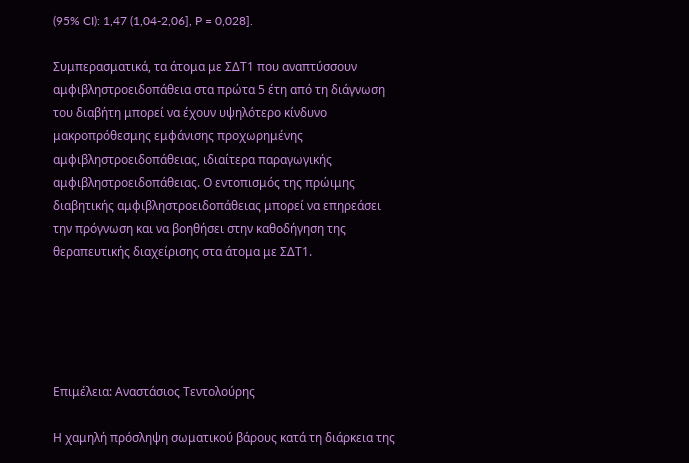(95% CI): 1,47 (1,04-2,06], P = 0,028].

Συμπερασματικά, τα άτομα με ΣΔΤ1 που αναπτύσσουν αμφιβληστροειδοπάθεια στα πρώτα 5 έτη από τη διάγνωση του διαβήτη μπορεί να έχουν υψηλότερο κίνδυνο μακροπρόθεσμης εμφάνισης προχωρημένης αμφιβληστροειδοπάθειας, ιδιαίτερα παραγωγικής αμφιβληστροειδοπάθειας. Ο εντοπισμός της πρώιμης διαβητικής αμφιβληστροειδοπάθειας μπορεί να επηρεάσει την πρόγνωση και να βοηθήσει στην καθοδήγηση της θεραπευτικής διαχείρισης στα άτομα με ΣΔΤ1.





Επιμέλεια: Αναστάσιος Τεντολούρης

Η χαμηλή πρόσληψη σωματικού βάρους κατά τη διάρκεια της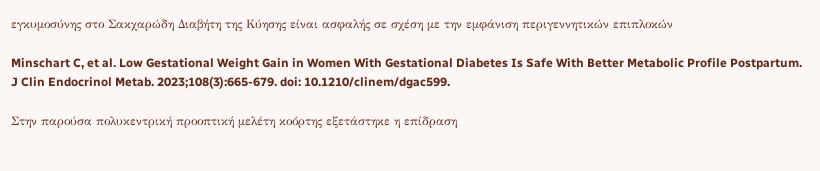εγκυμοσύνης στο Σακχαρώδη Διαβήτη της Κύησης είναι ασφαλής σε σχέση με την εμφάνιση περιγεννητικών επιπλοκών

Minschart C, et al. Low Gestational Weight Gain in Women With Gestational Diabetes Is Safe With Better Metabolic Profile Postpartum. J Clin Endocrinol Metab. 2023;108(3):665-679. doi: 10.1210/clinem/dgac599.

Στην παρούσα πολυκεντρική προοπτική μελέτη κοόρτης εξετάστηκε η επίδραση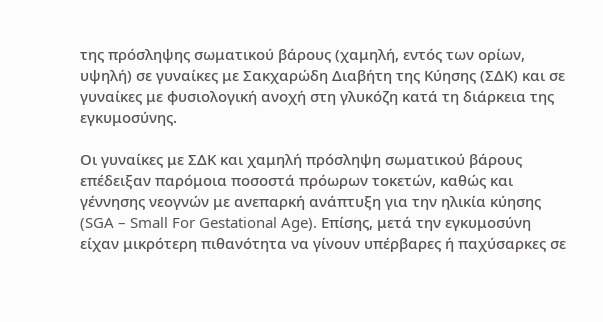της πρόσληψης σωματικού βάρους (χαμηλή, εντός των ορίων, υψηλή) σε γυναίκες με Σακχαρώδη Διαβήτη της Κύησης (ΣΔΚ) και σε γυναίκες με φυσιολογική ανοχή στη γλυκόζη κατά τη διάρκεια της εγκυμοσύνης.

Οι γυναίκες με ΣΔΚ και χαμηλή πρόσληψη σωματικού βάρους επέδειξαν παρόμοια ποσοστά πρόωρων τοκετών, καθώς και γέννησης νεογνών με ανεπαρκή ανάπτυξη για την ηλικία κύησης (SGA – Small For Gestational Age). Επίσης, μετά την εγκυμοσύνη είχαν μικρότερη πιθανότητα να γίνουν υπέρβαρες ή παχύσαρκες σε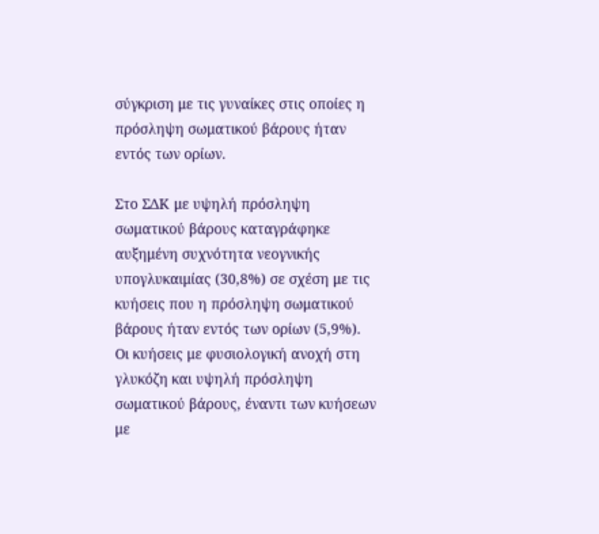σύγκριση με τις γυναίκες στις οποίες η πρόσληψη σωματικού βάρους ήταν εντός των ορίων.

Στο ΣΔΚ με υψηλή πρόσληψη σωματικού βάρους καταγράφηκε αυξημένη συχνότητα νεογνικής υπογλυκαιμίας (30,8%) σε σχέση με τις κυήσεις που η πρόσληψη σωματικού βάρους ήταν εντός των ορίων (5,9%). Οι κυήσεις με φυσιολογική ανοχή στη γλυκόζη και υψηλή πρόσληψη σωματικού βάρους, έναντι των κυήσεων με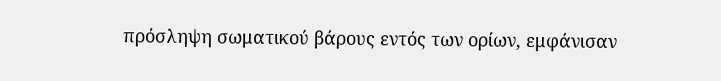πρόσληψη σωματικού βάρους εντός των ορίων, εμφάνισαν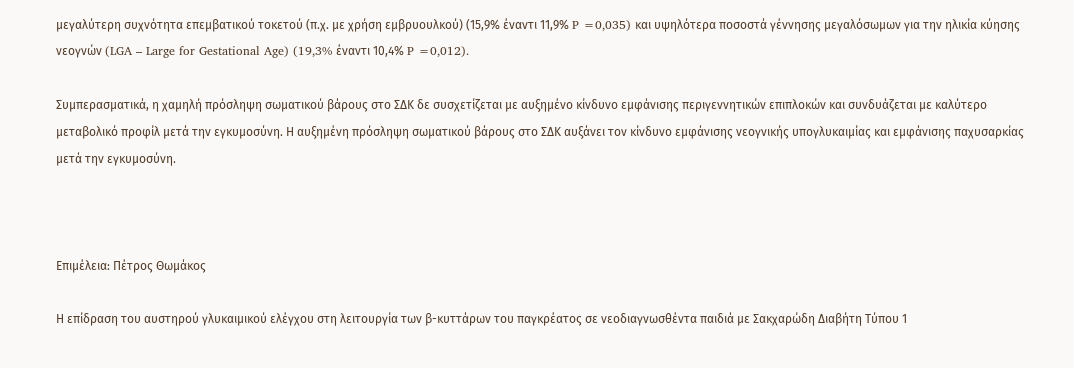μεγαλύτερη συχνότητα επεμβατικού τοκετού (π.χ. με χρήση εμβρυουλκού) (15,9% έναντι 11,9% P =0,035) και υψηλότερα ποσοστά γέννησης μεγαλόσωμων για την ηλικία κύησης νεογνών (LGA – Large for Gestational Age) (19,3% έναντι 10,4% P =0,012).

Συμπερασματικά, η χαμηλή πρόσληψη σωματικού βάρους στο ΣΔΚ δε συσχετίζεται με αυξημένο κίνδυνο εμφάνισης περιγεννητικών επιπλοκών και συνδυάζεται με καλύτερο μεταβολικό προφίλ μετά την εγκυμοσύνη. Η αυξημένη πρόσληψη σωματικού βάρους στο ΣΔΚ αυξάνει τον κίνδυνο εμφάνισης νεογνικής υπογλυκαιμίας και εμφάνισης παχυσαρκίας μετά την εγκυμοσύνη.



Επιμέλεια: Πέτρος Θωμάκος

Η επίδραση του αυστηρού γλυκαιμικού ελέγχου στη λειτουργία των β-κυττάρων του παγκρέατος σε νεοδιαγνωσθέντα παιδιά με Σακχαρώδη Διαβήτη Τύπου 1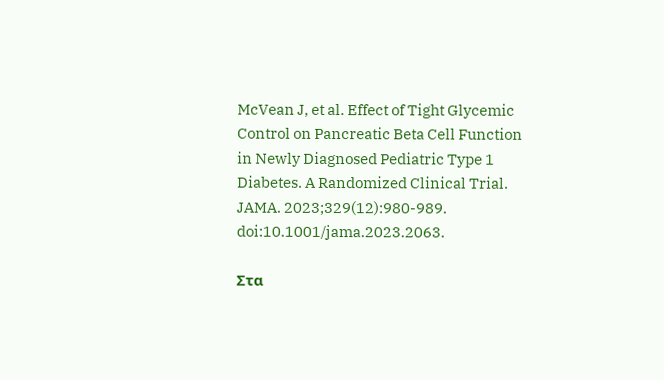McVean J, et al. Effect of Tight Glycemic Control on Pancreatic Beta Cell Function in Newly Diagnosed Pediatric Type 1 Diabetes. A Randomized Clinical Trial. JAMA. 2023;329(12):980-989. doi:10.1001/jama.2023.2063.

Στα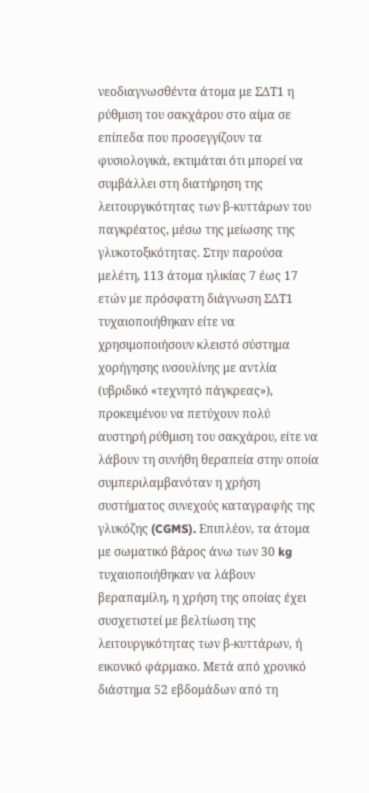νεοδιαγνωσθέντα άτομα με ΣΔΤ1 η ρύθμιση του σακχάρου στο αίμα σε επίπεδα που προσεγγίζουν τα φυσιολογικά, εκτιμάται ότι μπορεί να συμβάλλει στη διατήρηση της λειτουργικότητας των β-κυττάρων του παγκρέατος, μέσω της μείωσης της γλυκοτοξικότητας. Στην παρούσα μελέτη, 113 άτομα ηλικίας 7 έως 17 ετών με πρόσφατη διάγνωση ΣΔΤ1 τυχαιοποιήθηκαν είτε να χρησιμοποιήσουν κλειστό σύστημα χορήγησης ινσουλίνης με αντλία (υβριδικό «τεχνητό πάγκρεας»), προκειμένου να πετύχουν πολύ αυστηρή ρύθμιση του σακχάρου, είτε να λάβουν τη συνήθη θεραπεία στην οποία συμπεριλαμβανόταν η χρήση συστήματος συνεχούς καταγραφής της γλυκόζης (CGMS). Επιπλέον, τα άτομα με σωματικό βάρος άνω των 30 kg τυχαιοποιήθηκαν να λάβουν βεραπαμίλη, η χρήση της οποίας έχει συσχετιστεί με βελτίωση της λειτουργικότητας των β-κυττάρων, ή εικονικό φάρμακο. Μετά από χρονικό διάστημα 52 εβδομάδων από τη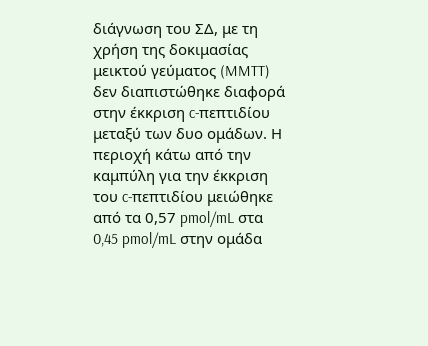διάγνωση του ΣΔ, με τη χρήση της δοκιμασίας μεικτού γεύματος (MMTT) δεν διαπιστώθηκε διαφορά στην έκκριση c-πεπτιδίου μεταξύ των δυο ομάδων. Η περιοχή κάτω από την καμπύλη για την έκκριση του c-πεπτιδίου μειώθηκε από τα 0,57 pmol/mL στα 0,45 pmol/mL στην ομάδα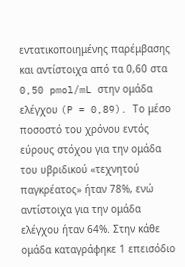εντατικοποιημένης παρέμβασης και αντίστοιχα από τα 0,60 στα 0,50 pmol/mL στην ομάδα ελέγχου (P = 0,89). Το μέσο ποσοστό του χρόνου εντός εύρους στόχου για την ομάδα του υβριδικού «τεχνητού παγκρέατος» ήταν 78%, ενώ αντίστοιχα για την ομάδα ελέγχου ήταν 64%. Στην κάθε ομάδα καταγράφηκε 1 επεισόδιο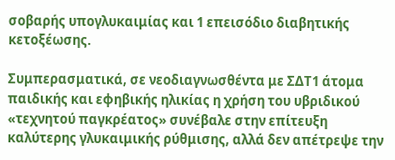σοβαρής υπογλυκαιμίας και 1 επεισόδιο διαβητικής κετοξέωσης.

Συμπερασματικά, σε νεοδιαγνωσθέντα με ΣΔΤ1 άτομα παιδικής και εφηβικής ηλικίας η χρήση του υβριδικού «τεχνητού παγκρέατος» συνέβαλε στην επίτευξη καλύτερης γλυκαιμικής ρύθμισης, αλλά δεν απέτρεψε την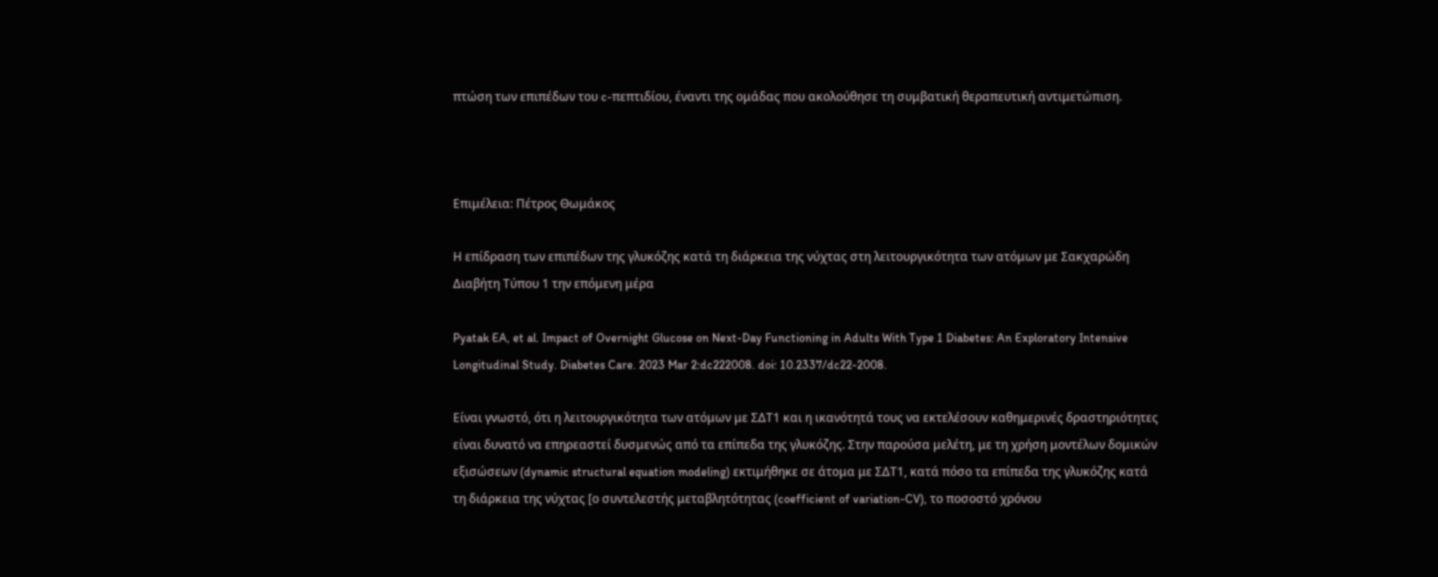πτώση των επιπέδων του c-πεπτιδίου, έναντι της ομάδας που ακολούθησε τη συμβατική θεραπευτική αντιμετώπιση.



Επιμέλεια: Πέτρος Θωμάκος

Η επίδραση των επιπέδων της γλυκόζης κατά τη διάρκεια της νύχτας στη λειτουργικότητα των ατόμων με Σακχαρώδη Διαβήτη Τύπου 1 την επόμενη μέρα

Pyatak EA, et al. Impact of Overnight Glucose on Next-Day Functioning in Adults With Type 1 Diabetes: An Exploratory Intensive Longitudinal Study. Diabetes Care. 2023 Mar 2:dc222008. doi: 10.2337/dc22-2008.

Είναι γνωστό, ότι η λειτουργικότητα των ατόμων με ΣΔΤ1 και η ικανότητά τους να εκτελέσουν καθημερινές δραστηριότητες είναι δυνατό να επηρεαστεί δυσμενώς από τα επίπεδα της γλυκόζης. Στην παρούσα μελέτη, με τη χρήση μοντέλων δομικών εξισώσεων (dynamic structural equation modeling) εκτιμήθηκε σε άτομα με ΣΔΤ1, κατά πόσο τα επίπεδα της γλυκόζης κατά τη διάρκεια της νύχτας [ο συντελεστής μεταβλητότητας (coefficient of variation-CV), το ποσοστό χρόνου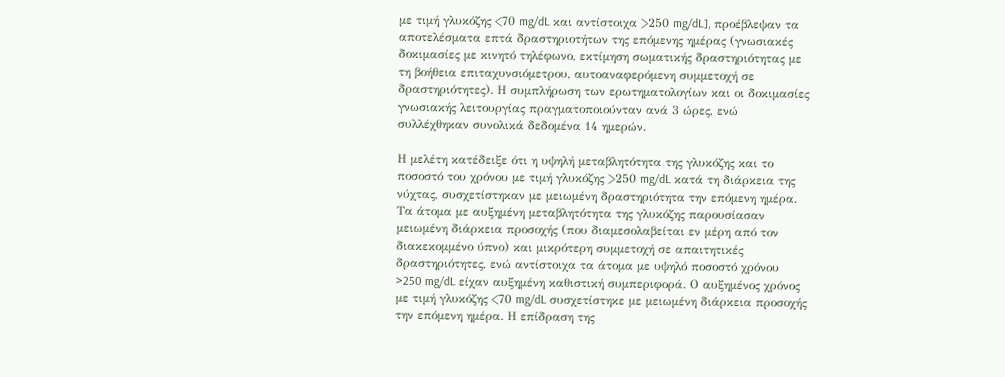με τιμή γλυκόζης <70 mg/dL και αντίστοιχα >250 mg/dL], προέβλεψαν τα αποτελέσματα επτά δραστηριοτήτων της επόμενης ημέρας (γνωσιακές δοκιμασίες με κινητό τηλέφωνο, εκτίμηση σωματικής δραστηριότητας με τη βοήθεια επιταχυνσιόμετρου, αυτοαναφερόμενη συμμετοχή σε δραστηριότητες). Η συμπλήρωση των ερωτηματολογίων και οι δοκιμασίες γνωσιακής λειτουργίας πραγματοποιούνταν ανά 3 ώρες, ενώ συλλέχθηκαν συνολικά δεδομένα 14 ημερών.

Η μελέτη κατέδειξε ότι η υψηλή μεταβλητότητα της γλυκόζης και το ποσοστό του χρόνου με τιμή γλυκόζης >250 mg/dL κατά τη διάρκεια της νύχτας, συσχετίστηκαν με μειωμένη δραστηριότητα την επόμενη ημέρα. Τα άτομα με αυξημένη μεταβλητότητα της γλυκόζης παρουσίασαν μειωμένη διάρκεια προσοχής (που διαμεσολαβείται εν μέρη από τον διακεκομμένο ύπνο) και μικρότερη συμμετοχή σε απαιτητικές δραστηριότητες, ενώ αντίστοιχα τα άτομα με υψηλό ποσοστό χρόνου >250 mg/dL είχαν αυξημένη καθιστική συμπεριφορά. Ο αυξημένος χρόνος με τιμή γλυκόζης <70 mg/dL συσχετίστηκε με μειωμένη διάρκεια προσοχής την επόμενη ημέρα. Η επίδραση της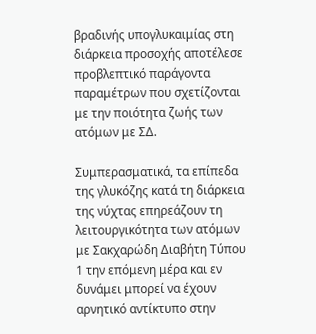βραδινής υπογλυκαιμίας στη διάρκεια προσοχής αποτέλεσε προβλεπτικό παράγοντα παραμέτρων που σχετίζονται με την ποιότητα ζωής των ατόμων με ΣΔ.

Συμπερασματικά, τα επίπεδα της γλυκόζης κατά τη διάρκεια της νύχτας επηρεάζουν τη λειτουργικότητα των ατόμων με Σακχαρώδη Διαβήτη Τύπου 1 την επόμενη μέρα και εν δυνάμει μπορεί να έχουν αρνητικό αντίκτυπο στην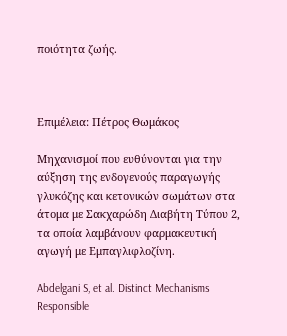ποιότητα ζωής.



Επιμέλεια: Πέτρος Θωμάκος

Μηχανισμοί που ευθύνονται για την αύξηση της ενδογενούς παραγωγής γλυκόζης και κετονικών σωμάτων στα άτομα με Σακχαρώδη Διαβήτη Τύπου 2, τα οποία λαμβάνουν φαρμακευτική αγωγή με Εμπαγλιφλοζίνη.

Abdelgani S, et al. Distinct Mechanisms Responsible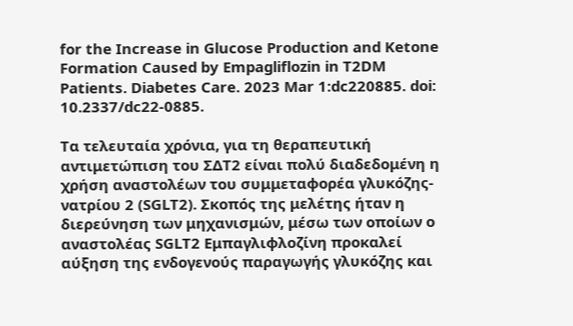for the Increase in Glucose Production and Ketone Formation Caused by Empagliflozin in T2DM Patients. Diabetes Care. 2023 Mar 1:dc220885. doi: 10.2337/dc22-0885.

Τα τελευταία χρόνια, για τη θεραπευτική αντιμετώπιση του ΣΔΤ2 είναι πολύ διαδεδομένη η χρήση αναστολέων του συμμεταφορέα γλυκόζης-νατρίου 2 (SGLT2). Σκοπός της μελέτης ήταν η διερεύνηση των μηχανισμών, μέσω των οποίων ο αναστολέας SGLT2 Εμπαγλιφλοζίνη προκαλεί αύξηση της ενδογενούς παραγωγής γλυκόζης και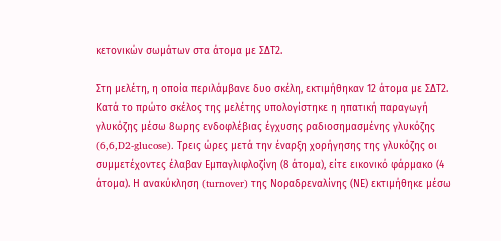κετονικών σωμάτων στα άτομα με ΣΔΤ2.

Στη μελέτη, η οποία περιλάμβανε δυο σκέλη, εκτιμήθηκαν 12 άτομα με ΣΔΤ2. Κατά το πρώτο σκέλος της μελέτης υπολογίστηκε η ηπατική παραγωγή γλυκόζης μέσω 8ωρης ενδοφλέβιας έγχυσης ραδιοσημασμένης γλυκόζης (6,6,D2-glucose). Τρεις ώρες μετά την έναρξη χορήγησης της γλυκόζης οι συμμετέχοντες έλαβαν Εμπαγλιφλοζίνη (8 άτομα), είτε εικονικό φάρμακο (4 άτομα). Η ανακύκληση (turnover) της Νοραδρεναλίνης (ΝΕ) εκτιμήθηκε μέσω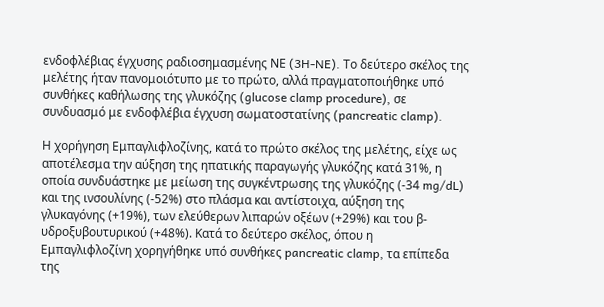ενδοφλέβιας έγχυσης ραδιοσημασμένης ΝΕ (3H-NE). Το δεύτερο σκέλος της μελέτης ήταν πανομοιότυπο με το πρώτο, αλλά πραγματοποιήθηκε υπό συνθήκες καθήλωσης της γλυκόζης (glucose clamp procedure), σε συνδυασμό με ενδοφλέβια έγχυση σωματοστατίνης (pancreatic clamp).

Η χορήγηση Εμπαγλιφλοζίνης, κατά το πρώτο σκέλος της μελέτης, είχε ως αποτέλεσμα την αύξηση της ηπατικής παραγωγής γλυκόζης κατά 31%, η οποία συνδυάστηκε με μείωση της συγκέντρωσης της γλυκόζης (-34 mg/dL) και της ινσουλίνης (-52%) στο πλάσμα και αντίστοιχα, αύξηση της γλυκαγόνης (+19%), των ελεύθερων λιπαρών οξέων (+29%) και του β-υδροξυβουτυρικού (+48%). Κατά το δεύτερο σκέλος, όπου η  Εμπαγλιφλοζίνη χορηγήθηκε υπό συνθήκες pancreatic clamp, τα επίπεδα της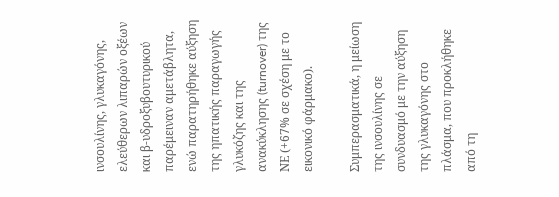ινσουλίνης, γλυκαγόνης, ελεύθερων λιπαρών οξέων και β-υδροξυβουτυρικού παρέμειναν αμετάβλητα, ενώ παρατηρήθηκε αύξηση της ηπατικής παραγωγής γλυκόζης και της ανακύκλησης (turnover) της ΝΕ (+67% σε σχέση με το εικονικό φάρμακο).

Συμπερασματικά, η μείωση της ινσουλίνης σε συνδυασμό με την αύξηση της γλυκαγόνης στο πλάσμα, που προκλήθηκε από τη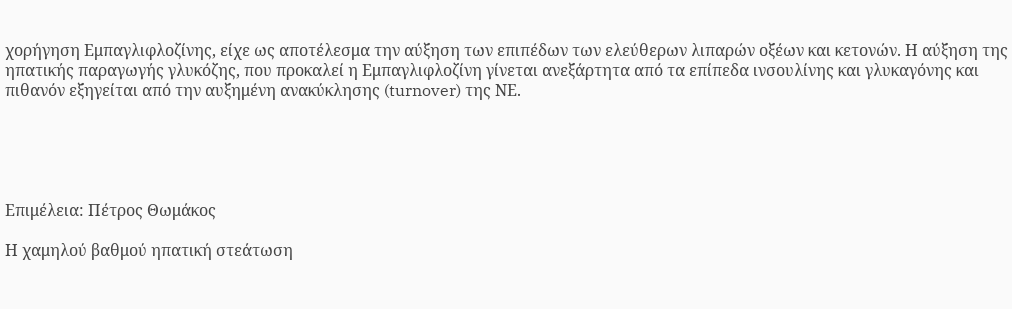χορήγηση Εμπαγλιφλοζίνης, είχε ως αποτέλεσμα την αύξηση των επιπέδων των ελεύθερων λιπαρών οξέων και κετονών. Η αύξηση της ηπατικής παραγωγής γλυκόζης, που προκαλεί η Εμπαγλιφλοζίνη γίνεται ανεξάρτητα από τα επίπεδα ινσουλίνης και γλυκαγόνης και πιθανόν εξηγείται από την αυξημένη ανακύκλησης (turnover) της ΝΕ.





Επιμέλεια: Πέτρος Θωμάκος

Η χαμηλού βαθμού ηπατική στεάτωση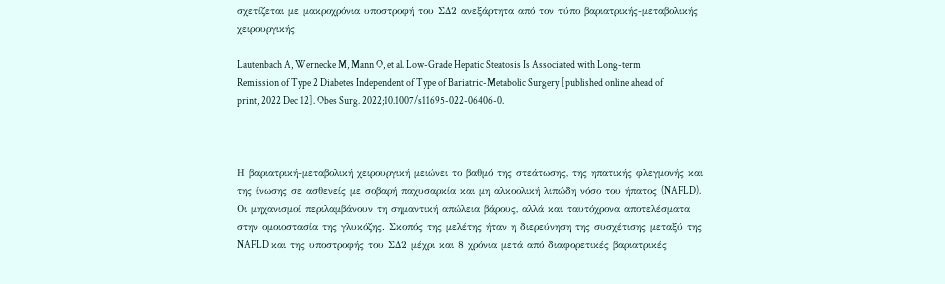σχετίζεται με μακροχρόνια υποστροφή του ΣΔ2 ανεξάρτητα από τον τύπο βαριατρικής-μεταβολικής χειρουργικής

Lautenbach A, Wernecke M, Mann O, et al. Low-Grade Hepatic Steatosis Is Associated with Long-term Remission of Type 2 Diabetes Independent of Type of Bariatric-Metabolic Surgery [published online ahead of print, 2022 Dec 12]. Obes Surg. 2022;10.1007/s11695-022-06406-0.



Η βαριατρική-μεταβολική χειρουργική μειώνει το βαθμό της στεάτωσης, της ηπατικής φλεγμονής και της ίνωσης σε ασθενείς με σοβαρή παχυσαρκία και μη αλκοολική λιπώδη νόσο του ήπατος (NAFLD). Οι μηχανισμοί περιλαμβάνουν τη σημαντική απώλεια βάρους, αλλά και ταυτόχρονα αποτελέσματα στην ομοιοστασία της γλυκόζης. Σκοπός της μελέτης ήταν η διερεύνηση της συσχέτισης μεταξύ της NAFLD και της υποστροφής του ΣΔ2 μέχρι και 8 χρόνια μετά από διαφορετικές βαριατρικές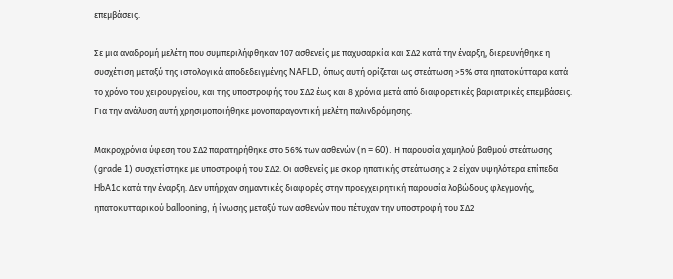επεμβάσεις.

Σε μια αναδρομή μελέτη που συμπεριλήφθηκαν 107 ασθενείς με παχυσαρκία και ΣΔ2 κατά την έναρξη, διερευνήθηκε η συσχέτιση μεταξύ της ιστολογικά αποδεδειγμένης NAFLD, όπως αυτή ορίζεται ως στεάτωση >5% στα ηπατοκύτταρα κατά το χρόνο του χειρουργείου, και της υποστροφής του ΣΔ2 έως και 8 χρόνια μετά από διαφορετικές βαριατρικές επεμβάσεις. Για την ανάλυση αυτή χρησιμοποιήθηκε μονοπαραγοντική μελέτη παλινδρόμησης.

Μακροχρόνια ύφεση του ΣΔ2 παρατηρήθηκε στο 56% των ασθενών (n = 60). Η παρουσία χαμηλού βαθμού στεάτωσης (grade 1) συσχετίστηκε με υποστροφή του ΣΔ2. Οι ασθενείς με σκορ ηπατικής στεάτωσης ≥ 2 είχαν υψηλότερα επίπεδα HbA1c κατά την έναρξη. Δεν υπήρχαν σημαντικές διαφορές στην προεγχειρητική παρουσία λοβώδους φλεγμονής, ηπατοκυτταρικού ballooning, ή ίνωσης μεταξύ των ασθενών που πέτυχαν την υποστροφή του ΣΔ2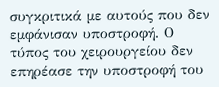συγκριτικά με αυτούς που δεν εμφάνισαν υποστροφή. Ο τύπος του χειρουργείου δεν επηρέασε την υποστροφή του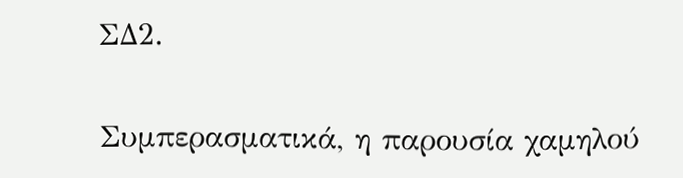ΣΔ2.

Συμπερασματικά, η παρουσία χαμηλού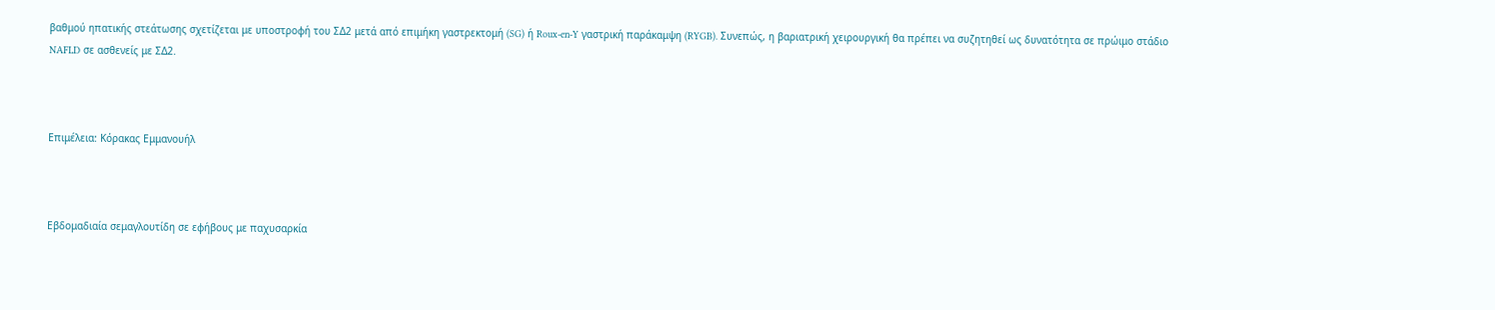βαθμού ηπατικής στεάτωσης σχετίζεται με υποστροφή του ΣΔ2 μετά από επιμήκη γαστρεκτομή (SG) ή Roux-en-Y γαστρική παράκαμψη (RYGB). Συνεπώς, η βαριατρική χειρουργική θα πρέπει να συζητηθεί ως δυνατότητα σε πρώιμο στάδιο NAFLD σε ασθενείς με ΣΔ2.



Επιμέλεια: Κόρακας Εμμανουήλ



Εβδομαδιαία σεμαγλουτίδη σε εφήβους με παχυσαρκία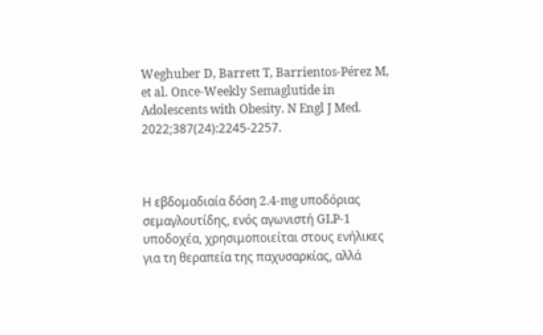Weghuber D, Barrett T, Barrientos-Pérez M, et al. Once-Weekly Semaglutide in Adolescents with Obesity. N Engl J Med. 2022;387(24):2245-2257.



Η εβδομαδιαία δόση 2.4-mg υποδόριας σεμαγλουτίδης, ενός αγωνιστή GLP-1 υποδοχέα, χρησιμοποιείται στους ενήλικες για τη θεραπεία της παχυσαρκίας, αλλά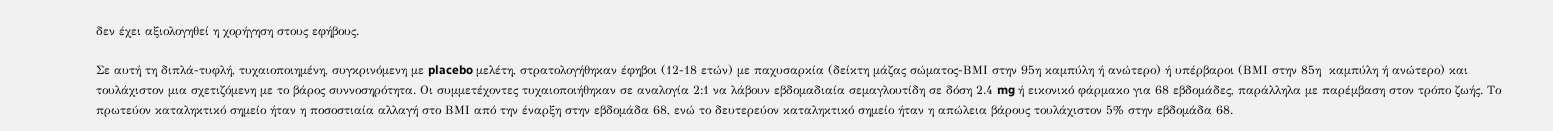δεν έχει αξιολογηθεί η χορήγηση στους εφήβους.

Σε αυτή τη διπλά-τυφλή, τυχαιοποιημένη, συγκρινόμενη με placebo μελέτη, στρατολογήθηκαν έφηβοι (12-18 ετών) με παχυσαρκία (δείκτη μάζας σώματος-ΒΜΙ στην 95η καμπύλη ή ανώτερο) ή υπέρβαροι (ΒΜΙ στην 85η  καμπύλη ή ανώτερο) και τουλάχιστον μια σχετιζόμενη με το βάρος συννοσηρότητα. Οι συμμετέχοντες τυχαιοποιήθηκαν σε αναλογία 2:1 να λάβουν εβδομαδιαία σεμαγλουτίδη σε δόση 2.4 mg ή εικονικό φάρμακο για 68 εβδομάδες, παράλληλα με παρέμβαση στον τρόπο ζωής. Το πρωτεύον καταληκτικό σημείο ήταν η ποσοστιαία αλλαγή στο ΒΜΙ από την έναρξη στην εβδομάδα 68, ενώ το δευτερεύον καταληκτικό σημείο ήταν η απώλεια βάρους τουλάχιστον 5% στην εβδομάδα 68.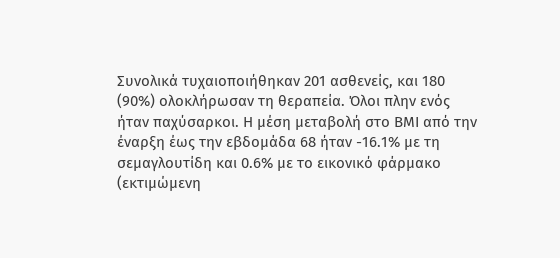Συνολικά τυχαιοποιήθηκαν 201 ασθενείς, και 180 (90%) ολοκλήρωσαν τη θεραπεία. Όλοι πλην ενός ήταν παχύσαρκοι. Η μέση μεταβολή στο ΒΜΙ από την έναρξη έως την εβδομάδα 68 ήταν -16.1% με τη σεμαγλουτίδη και 0.6% με το εικονικό φάρμακο (εκτιμώμενη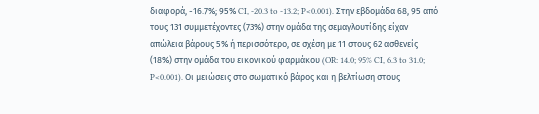διαφορά, -16.7%; 95% CI, -20.3 to -13.2; P<0.001). Στην εβδομάδα 68, 95 από τους 131 συμμετέχοντες (73%) στην ομάδα της σεμαγλουτίδης είχαν απώλεια βάρους 5% ή περισσότερο, σε σχέση με 11 στους 62 ασθενείς  (18%) στην ομάδα του εικονικού φαρμάκου (OR: 14.0; 95% CI, 6.3 to 31.0; P<0.001). Οι μειώσεις στο σωματικό βάρος και η βελτίωση στους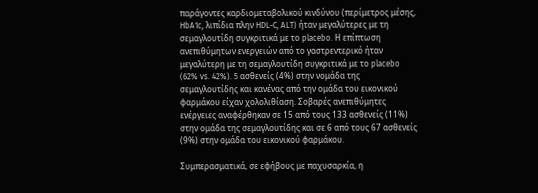παράγοντες καρδιομεταβολικού κινδύνου (περίμετρος μέσης, HbA1c, λιπίδια πλην HDL-C, ALT) ήταν μεγαλύτερες με τη σεμαγλουτίδη συγκριτικά με το placebo. Η επίπτωση ανεπιθύμητων ενεργειών από το γαστρεντερικό ήταν μεγαλύτερη με τη σεμαγλουτίδη συγκριτικά με το placebo (62% vs. 42%). 5 ασθενείς (4%) στην νομάδα της σεμαγλουτίδης και κανένας από την ομάδα του εικονικού φαρμάκου είχαν χολολιθίαση. Σοβαρές ανεπιθύμητες ενέργειες αναφέρθηκαν σε 15 από τους 133 ασθενείς (11%) στην ομάδα της σεμαγλουτίδης και σε 6 από τους 67 ασθενείς (9%) στην ομάδα του εικονικού φαρμάκου.

Συμπερασματικά, σε εφήβους με παχυσαρκία, η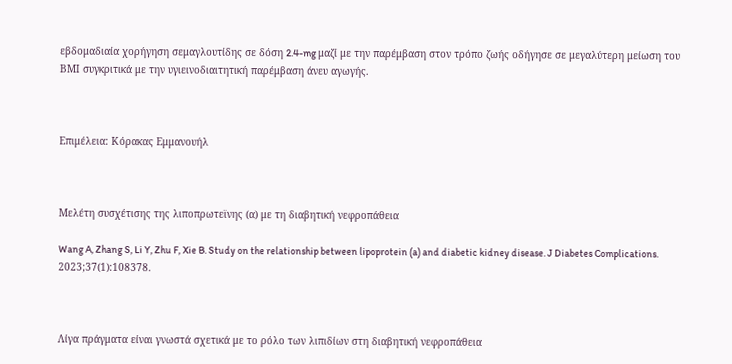εβδομαδιαία χορήγηση σεμαγλουτίδης σε δόση 2.4-mg μαζί με την παρέμβαση στον τρόπο ζωής οδήγησε σε μεγαλύτερη μείωση του ΒΜΙ συγκριτικά με την υγιεινοδιαιτητική παρέμβαση άνευ αγωγής.



Επιμέλεια: Κόρακας Εμμανουήλ



Μελέτη συσχέτισης της λιποπρωτεϊνης (α) με τη διαβητική νεφροπάθεια

Wang A, Zhang S, Li Y, Zhu F, Xie B. Study on the relationship between lipoprotein (a) and diabetic kidney disease. J Diabetes Complications. 2023;37(1):108378.



Λίγα πράγματα είναι γνωστά σχετικά με το ρόλο των λιπιδίων στη διαβητική νεφροπάθεια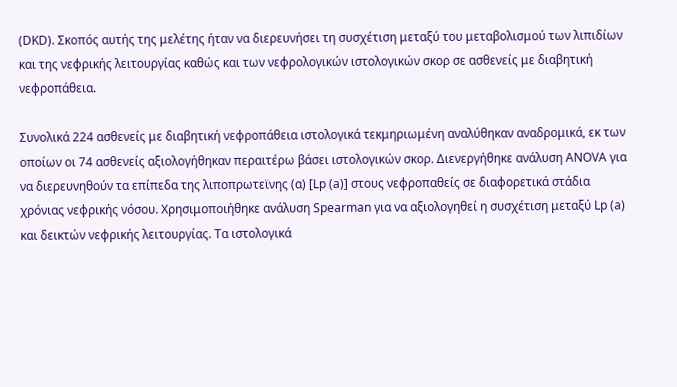(DKD). Σκοπός αυτής της μελέτης ήταν να διερευνήσει τη συσχέτιση μεταξύ του μεταβολισμού των λιπιδίων και της νεφρικής λειτουργίας καθώς και των νεφρολογικών ιστολογικών σκορ σε ασθενείς με διαβητική νεφροπάθεια.

Συνολικά 224 ασθενείς με διαβητική νεφροπάθεια ιστολογικά τεκμηριωμένη αναλύθηκαν αναδρομικά, εκ των οποίων οι 74 ασθενείς αξιολογήθηκαν περαιτέρω βάσει ιστολογικών σκορ. Διενεργήθηκε ανάλυση ANOVA για να διερευνηθούν τα επίπεδα της λιποπρωτεϊνης (α) [Lp (a)] στους νεφροπαθείς σε διαφορετικά στάδια χρόνιας νεφρικής νόσου. Χρησιμοποιήθηκε ανάλυση Spearman για να αξιολογηθεί η συσχέτιση μεταξύ Lp (a) και δεικτών νεφρικής λειτουργίας. Τα ιστολογικά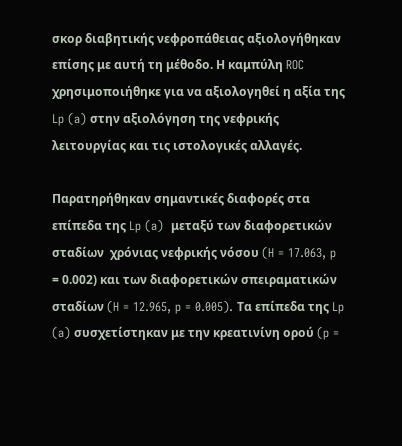σκορ διαβητικής νεφροπάθειας αξιολογήθηκαν επίσης με αυτή τη μέθοδο. Η καμπύλη ROC χρησιμοποιήθηκε για να αξιολογηθεί η αξία της Lp (a) στην αξιολόγηση της νεφρικής λειτουργίας και τις ιστολογικές αλλαγές.

Παρατηρήθηκαν σημαντικές διαφορές στα επίπεδα της Lp (a)  μεταξύ των διαφορετικών σταδίων  χρόνιας νεφρικής νόσου (H = 17.063, p = 0.002) και των διαφορετικών σπειραματικών σταδίων (H = 12.965, p = 0.005). Τα επίπεδα της Lp (a) συσχετίστηκαν με την κρεατινίνη ορού (p =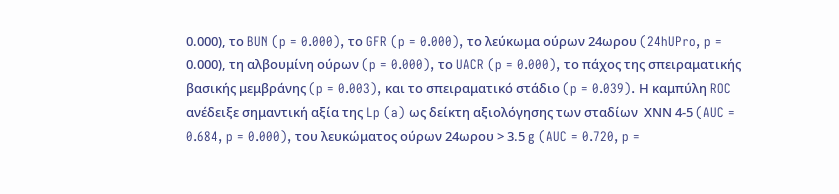0.000), το BUN (p = 0.000), το GFR (p = 0.000), το λεύκωμα ούρων 24ωρου (24hUPro, p = 0.000), τη αλβουμίνη ούρων (p = 0.000), το UACR (p = 0.000), το πάχος της σπειραματικής βασικής μεμβράνης (p = 0.003), και το σπειραματικό στάδιο (p = 0.039). Η καμπύλη ROC ανέδειξε σημαντική αξία της Lp (a) ως δείκτη αξιολόγησης των σταδίων  ΧΝΝ 4-5 (AUC = 0.684, p = 0.000), του λευκώματος ούρων 24ωρου > 3.5 g (AUC = 0.720, p =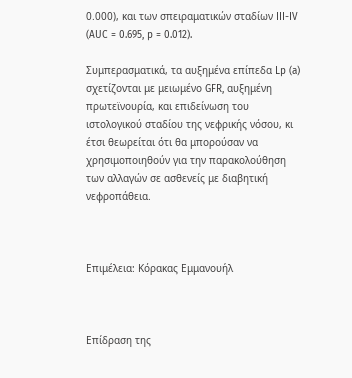0.000), και των σπειραματικών σταδίων III-IV (AUC = 0.695, p = 0.012).

Συμπερασματικά, τα αυξημένα επίπεδα Lp (a) σχετίζονται με μειωμένο GFR, αυξημένη πρωτεϊνουρία, και επιδείνωση του ιστολογικού σταδίου της νεφρικής νόσου, κι έτσι θεωρείται ότι θα μπορούσαν να χρησιμοποιηθούν για την παρακολούθηση των αλλαγών σε ασθενείς με διαβητική νεφροπάθεια.



Επιμέλεια: Κόρακας Εμμανουήλ



Eπίδραση της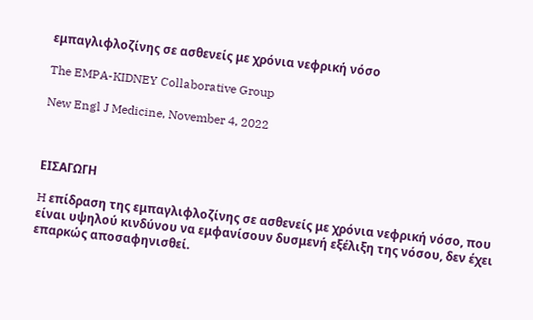εμπαγλιφλοζίνης σε ασθενείς με χρόνια νεφρική νόσο

The EMPA-KIDNEY Collaborative Group

New Engl J Medicine, November 4, 2022



EIΣΑΓΩΓΗ

H επίδραση της εμπαγλιφλοζίνης σε ασθενείς με χρόνια νεφρική νόσο, που είναι υψηλού κινδύνου να εμφανίσουν δυσμενή εξέλιξη της νόσου, δεν έχει επαρκώς αποσαφηνισθεί.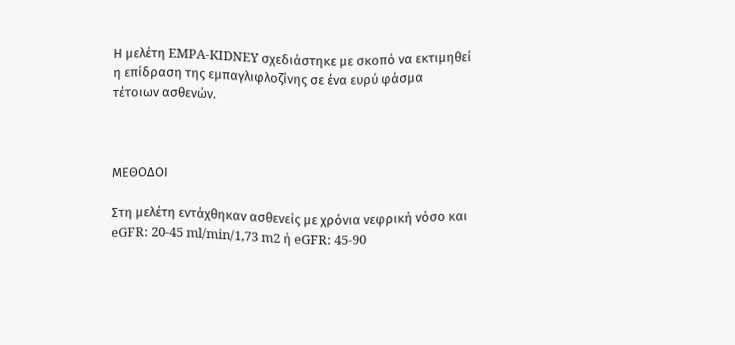Η μελέτη EMPA-KIDNEY σχεδιάστηκε με σκοπό να εκτιμηθεί η επίδραση της εμπαγλιφλοζίνης σε ένα ευρύ φάσμα τέτοιων ασθενών.



ΜΕΘΟΔΟΙ

Στη μελέτη εντάχθηκαν ασθενείς με χρόνια νεφρική νόσο και eGFR: 20-45 ml/min/1,73 m2 ή eGFR: 45-90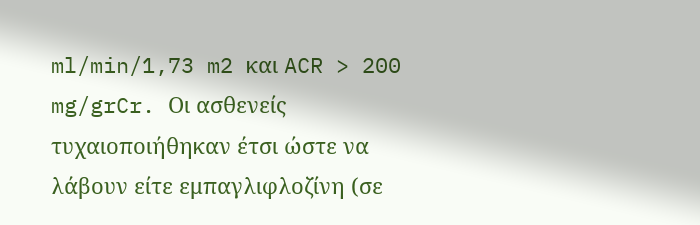ml/min/1,73 m2 και ACR > 200 mg/grCr. Οι ασθενείς τυχαιοποιήθηκαν έτσι ώστε να λάβουν είτε εμπαγλιφλοζίνη (σε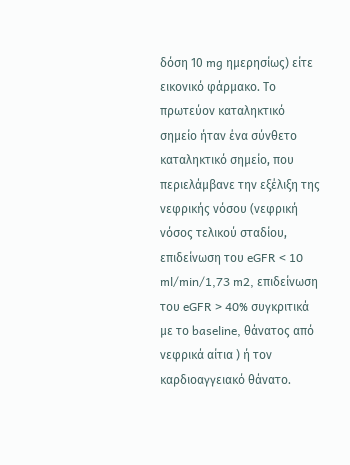δόση 10 mg ημερησίως) είτε εικονικό φάρμακο. Το πρωτεύον καταληκτικό σημείο ήταν ένα σύνθετο καταληκτικό σημείο, που περιελάμβανε την εξέλιξη της νεφρικής νόσου (νεφρική νόσος τελικού σταδίου, επιδείνωση του eGFR < 10 ml/min/1,73 m2, επιδείνωση του eGFR > 40% συγκριτικά με το baseline, θάνατος από νεφρικά αίτια ) ή τον καρδιοαγγειακό θάνατο.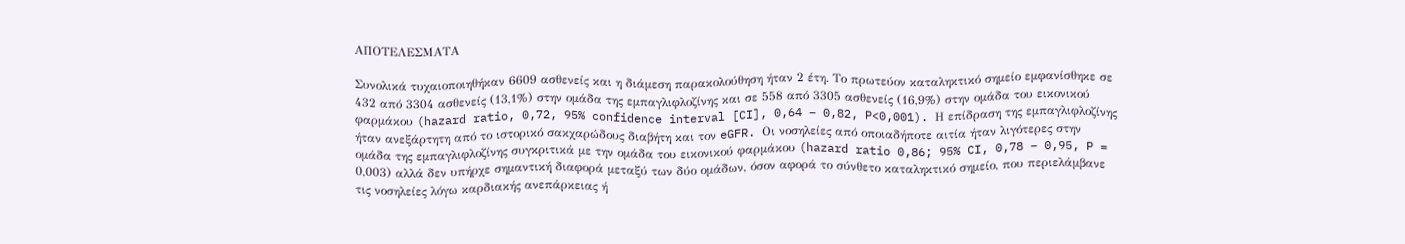ΑΠΟΤΕΛΕΣΜΑΤΑ

Συνολικά τυχαιοποιηθήκαν 6609 ασθενείς και η διάμεση παρακολούθηση ήταν 2 έτη. Το πρωτεύον καταληκτικό σημείο εμφανίσθηκε σε 432 από 3304 ασθενείς (13,1%) στην ομάδα της εμπαγλιφλοζίνης και σε 558 από 3305 ασθενείς (16,9%) στην ομάδα του εικονικού φαρμάκου (hazard ratio, 0,72, 95% confidence interval [CI], 0,64 – 0,82, P<0,001). Η επίδραση της εμπαγλιφλοζίνης ήταν ανεξάρτητη από το ιστορικό σακχαρώδους διαβήτη και τον eGFR. Oι νοσηλείες από οποιαδήποτε αιτία ήταν λιγότερες στην ομάδα της εμπαγλιφλοζίνης συγκριτικά με την ομάδα του εικονικού φαρμάκου (hazard ratio 0,86; 95% CI, 0,78 – 0,95, P = 0,003) αλλά δεν υπήρχε σημαντική διαφορά μεταξύ των δύο ομάδων, όσον αφορά το σύνθετο καταληκτικό σημείο, που περιελάμβανε τις νοσηλείες λόγω καρδιακής ανεπάρκειας ή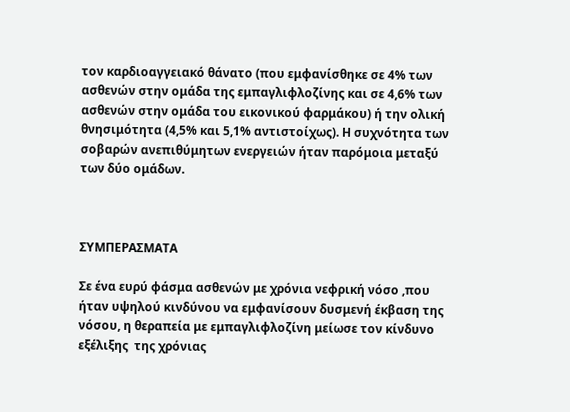τον καρδιοαγγειακό θάνατο (που εμφανίσθηκε σε 4% των ασθενών στην ομάδα της εμπαγλιφλοζίνης και σε 4,6% των ασθενών στην ομάδα του εικονικού φαρμάκου) ή την ολική θνησιμότητα (4,5% και 5,1% αντιστοίχως). Η συχνότητα των σοβαρών ανεπιθύμητων ενεργειών ήταν παρόμοια μεταξύ των δύο ομάδων.



ΣΥΜΠΕΡΑΣΜΑΤΑ

Σε ένα ευρύ φάσμα ασθενών με χρόνια νεφρική νόσο ,που ήταν υψηλού κινδύνου να εμφανίσουν δυσμενή έκβαση της νόσου, η θεραπεία με εμπαγλιφλοζίνη μείωσε τον κίνδυνο εξέλιξης  της χρόνιας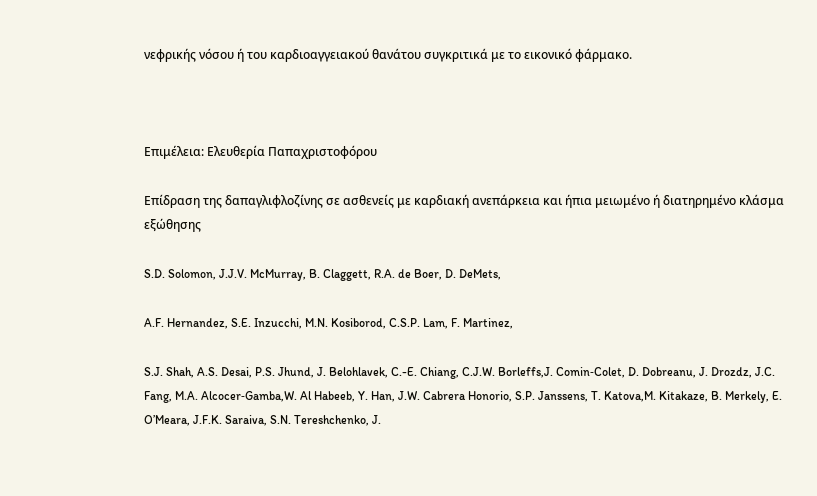νεφρικής νόσου ή του καρδιοαγγειακού θανάτου συγκριτικά με το εικονικό φάρμακο.



Επιμέλεια: Ελευθερία Παπαχριστοφόρου

Eπίδραση της δαπαγλιφλοζίνης σε ασθενείς με καρδιακή ανεπάρκεια και ήπια μειωμένο ή διατηρημένο κλάσμα εξώθησης

S.D. Solomon, J.J.V. McMurray, B. Claggett, R.A. de Boer, D. DeMets,

A.F. Hernandez, S.E. Inzucchi, M.N. Kosiborod, C.S.P. Lam, F. Martinez,

S.J. Shah, A.S. Desai, P.S. Jhund, J. Belohlavek, C.-E. Chiang, C.J.W. Borleffs,J. Comin‑Colet, D. Dobreanu, J. Drozdz, J.C. Fang, M.A. Alcocer‑Gamba,W. Al Habeeb, Y. Han, J.W. Cabrera Honorio, S.P. Janssens, T. Katova,M. Kitakaze, B. Merkely, E. O’Meara, J.F.K. Saraiva, S.N. Tereshchenko, J.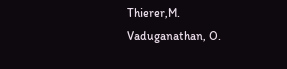Thierer,M. Vaduganathan, O.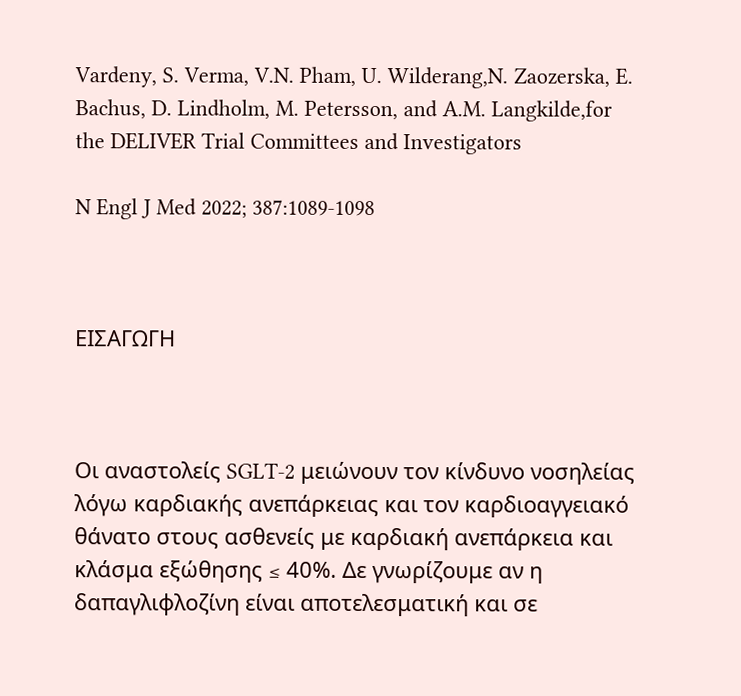Vardeny, S. Verma, V.N. Pham, U. Wilderang,N. Zaozerska, E. Bachus, D. Lindholm, M. Petersson, and A.M. Langkilde,for the DELIVER Trial Committees and Investigators

N Engl J Med 2022; 387:1089-1098



ΕΙΣΑΓΩΓΗ



Οι αναστολείς SGLT-2 μειώνουν τον κίνδυνο νοσηλείας λόγω καρδιακής ανεπάρκειας και τον καρδιοαγγειακό θάνατο στους ασθενείς με καρδιακή ανεπάρκεια και κλάσμα εξώθησης ≤ 40%. Δε γνωρίζουμε αν η δαπαγλιφλοζίνη είναι αποτελεσματική και σε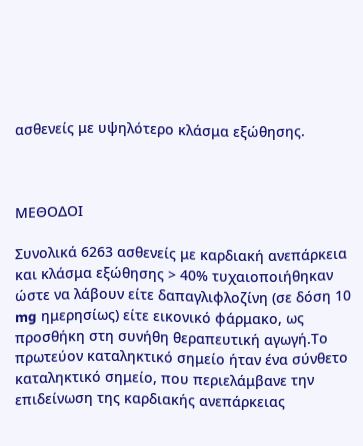ασθενείς με υψηλότερο κλάσμα εξώθησης.



ΜΕΘΟΔΟΙ

Συνολικά 6263 ασθενείς με καρδιακή ανεπάρκεια και κλάσμα εξώθησης > 40% τυχαιοποιήθηκαν ώστε να λάβουν είτε δαπαγλιφλοζίνη (σε δόση 10 mg ημερησίως) είτε εικονικό φάρμακο, ως προσθήκη στη συνήθη θεραπευτική αγωγή.Το πρωτεύον καταληκτικό σημείο ήταν ένα σύνθετο καταληκτικό σημείο, που περιελάμβανε την επιδείνωση της καρδιακής ανεπάρκειας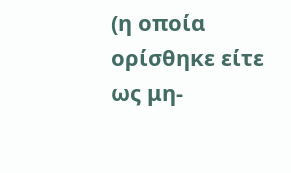(η οποία ορίσθηκε είτε ως μη-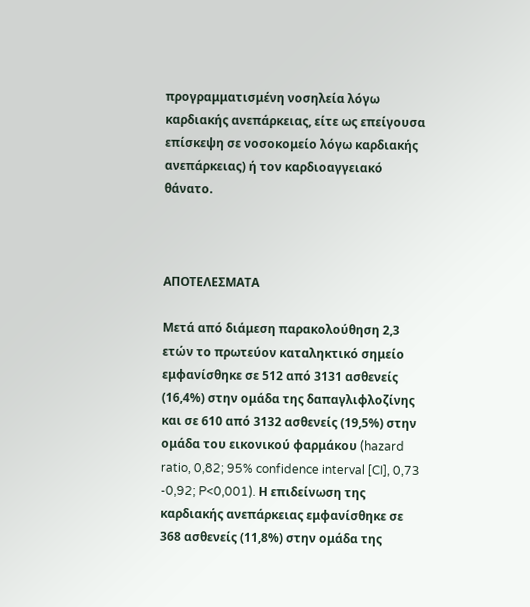προγραμματισμένη νοσηλεία λόγω καρδιακής ανεπάρκειας, είτε ως επείγουσα επίσκεψη σε νοσοκομείο λόγω καρδιακής ανεπάρκειας) ή τον καρδιοαγγειακό θάνατο.



ΑΠΟΤΕΛΕΣΜΑΤΑ

Μετά από διάμεση παρακολούθηση 2,3 ετών το πρωτεύον καταληκτικό σημείο εμφανίσθηκε σε 512 από 3131 ασθενείς (16,4%) στην ομάδα της δαπαγλιφλοζίνης και σε 610 από 3132 ασθενείς (19,5%) στην ομάδα του εικονικού φαρμάκου (hazard ratio, 0,82; 95% confidence interval [CI], 0,73 -0,92; P<0,001). Η επιδείνωση της καρδιακής ανεπάρκειας εμφανίσθηκε σε 368 ασθενείς (11,8%) στην ομάδα της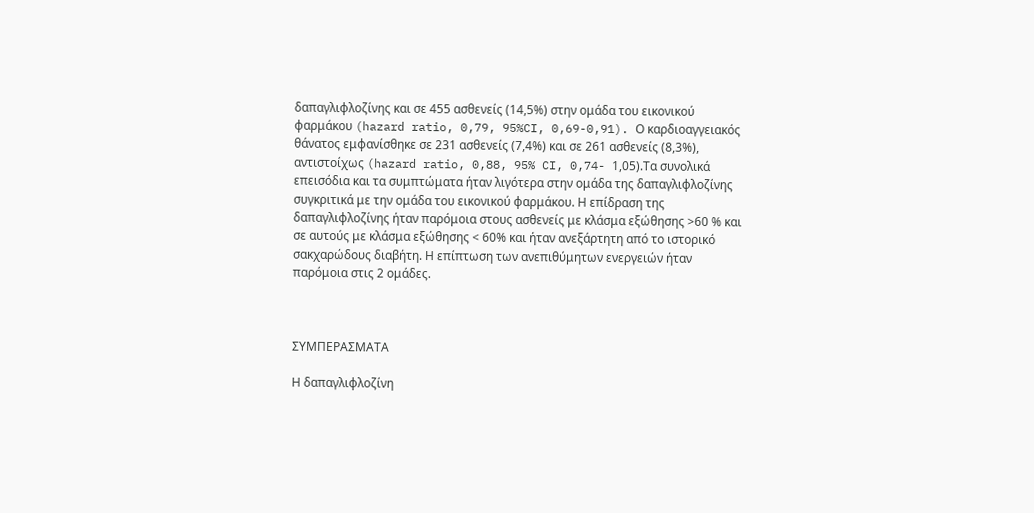δαπαγλιφλοζίνης και σε 455 ασθενείς (14,5%) στην ομάδα του εικονικού φαρμάκου (hazard ratio, 0,79, 95%CI, 0,69-0,91). Ο καρδιοαγγειακός θάνατος εμφανίσθηκε σε 231 ασθενείς (7,4%) και σε 261 ασθενείς (8,3%), αντιστοίχως (hazard ratio, 0,88, 95% CI, 0,74- 1,05).Τα συνολικά επεισόδια και τα συμπτώματα ήταν λιγότερα στην ομάδα της δαπαγλιφλοζίνης συγκριτικά με την ομάδα του εικονικού φαρμάκου. Η επίδραση της δαπαγλιφλοζίνης ήταν παρόμοια στους ασθενείς με κλάσμα εξώθησης >60 % και σε αυτούς με κλάσμα εξώθησης < 60% και ήταν ανεξάρτητη από το ιστορικό σακχαρώδους διαβήτη. Η επίπτωση των ανεπιθύμητων ενεργειών ήταν παρόμοια στις 2 ομάδες.



ΣΥΜΠΕΡΑΣΜΑΤΑ

Η δαπαγλιφλοζίνη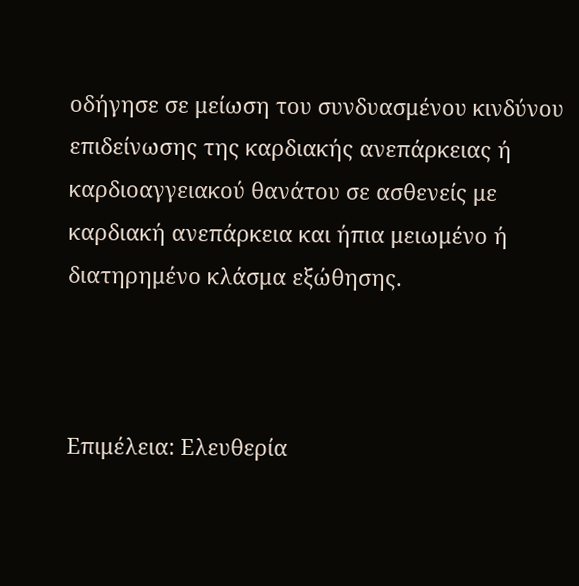οδήγησε σε μείωση του συνδυασμένου κινδύνου επιδείνωσης της καρδιακής ανεπάρκειας ή καρδιοαγγειακού θανάτου σε ασθενείς με καρδιακή ανεπάρκεια και ήπια μειωμένο ή διατηρημένο κλάσμα εξώθησης.



Επιμέλεια: Ελευθερία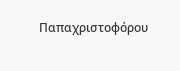Παπαχριστοφόρου